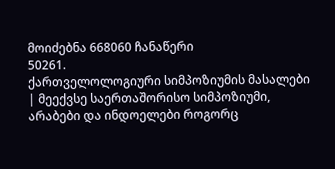მოიძებნა 668060 ჩანაწერი
50261.
ქართველოლოგიური სიმპოზიუმის მასალები | მეექვსე საერთაშორისო სიმპოზიუმი, არაბები და ინდოელები როგორც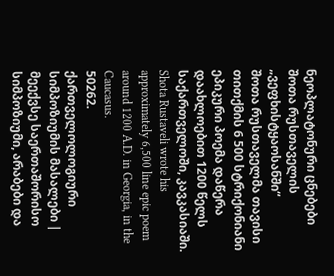ნეოპლატონური ცნებები შოთა რუსთაველის „ვეფხისტყაოსანში“
შოთა რუსთაველმა თავისი თითქმის 6 500 სტრიქონიანი ეპიკური პოემა დაწერა დაახლოებით 1200 წელს საქართველოში, კავკასიაში.
Shota Rustaveli wrote his approximately 6,500 line epic poem around 1200 A.D. in Georgia, in the Caucasus.
50262.
ქართველოლოგიური სიმპოზიუმის მასალები | მეექვსე საერთაშორისო სიმპოზიუმი, არაბები და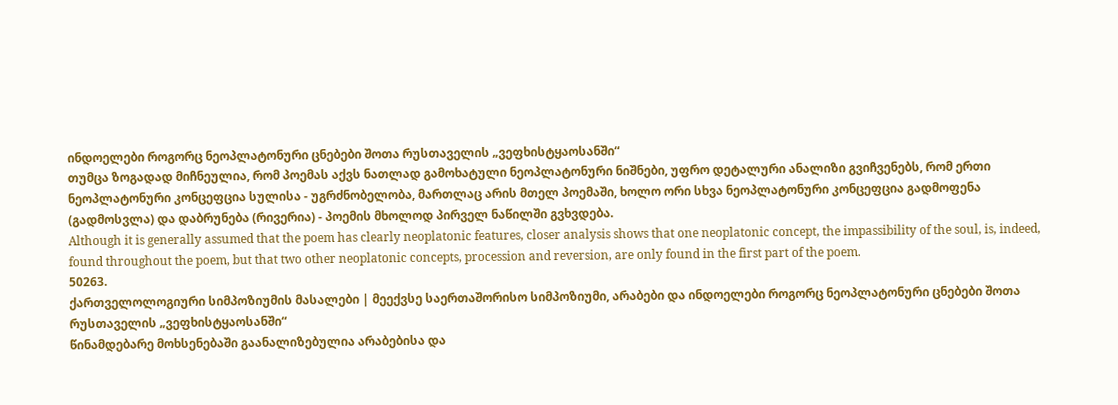ინდოელები როგორც ნეოპლატონური ცნებები შოთა რუსთაველის „ვეფხისტყაოსანში“
თუმცა ზოგადად მიჩნეულია, რომ პოემას აქვს ნათლად გამოხატული ნეოპლატონური ნიშნები, უფრო დეტალური ანალიზი გვიჩვენებს, რომ ერთი ნეოპლატონური კონცეფცია სულისა - უგრძნობელობა, მართლაც არის მთელ პოემაში, ხოლო ორი სხვა ნეოპლატონური კონცეფცია გადმოფენა (გადმოსვლა) და დაბრუნება (რივერია) - პოემის მხოლოდ პირველ ნაწილში გვხვდება.
Although it is generally assumed that the poem has clearly neoplatonic features, closer analysis shows that one neoplatonic concept, the impassibility of the soul, is, indeed, found throughout the poem, but that two other neoplatonic concepts, procession and reversion, are only found in the first part of the poem.
50263.
ქართველოლოგიური სიმპოზიუმის მასალები | მეექვსე საერთაშორისო სიმპოზიუმი, არაბები და ინდოელები როგორც ნეოპლატონური ცნებები შოთა რუსთაველის „ვეფხისტყაოსანში“
წინამდებარე მოხსენებაში გაანალიზებულია არაბებისა და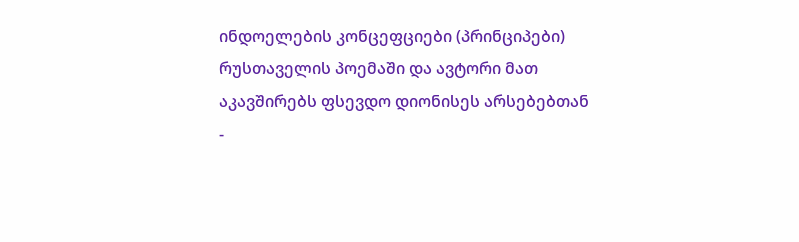ინდოელების კონცეფციები (პრინციპები) რუსთაველის პოემაში და ავტორი მათ აკავშირებს ფსევდო დიონისეს არსებებთან -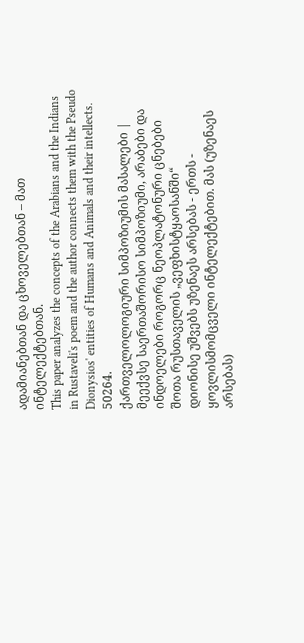ადამიანებთან და ცხოველებთან – მათ ინტელექტებთან.
This paper analyzes the concepts of the Arabians and the Indians in Rustaveli's poem and the author connects them with the Pseudo Dionysios' entities of Humans and Animals and their intellects.
50264.
ქართველოლოგიური სიმპოზიუმის მასალები | მეექვსე საერთაშორისო სიმპოზიუმი, არაბები და ინდოელები როგორც ნეოპლატონური ცნებები შოთა რუსთაველის „ვეფხისტყაოსანში“
დიონისე უშვებს უზენაეს არსებას - ერთს - ყოვლისმომცველი ინტელექტებით. მას (უზენაეს არსებას)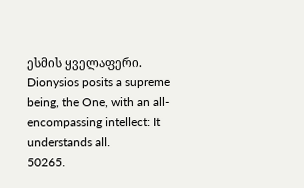ესმის ყველაფერი.
Dionysios posits a supreme being, the One, with an all-encompassing intellect: It understands all.
50265.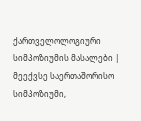ქართველოლოგიური სიმპოზიუმის მასალები | მეექვსე საერთაშორისო სიმპოზიუმი,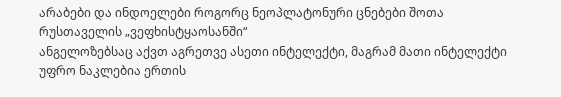არაბები და ინდოელები როგორც ნეოპლატონური ცნებები შოთა რუსთაველის „ვეფხისტყაოსანში“
ანგელოზებსაც აქვთ აგრეთვე ასეთი ინტელექტი, მაგრამ მათი ინტელექტი უფრო ნაკლებია ერთის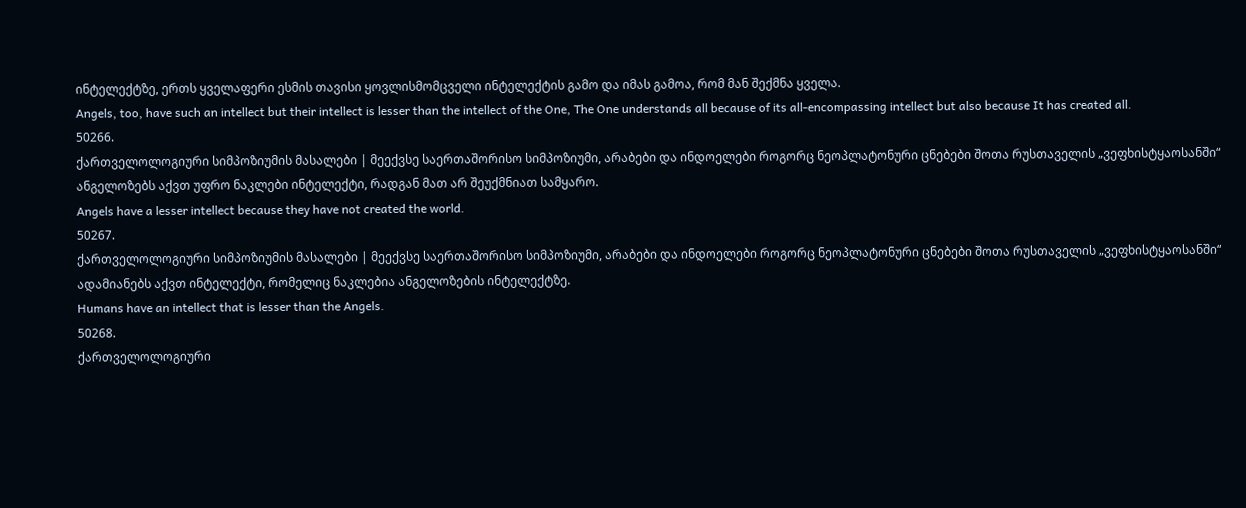ინტელექტზე, ერთს ყველაფერი ესმის თავისი ყოვლისმომცველი ინტელექტის გამო და იმას გამოა, რომ მან შექმნა ყველა.
Angels, too, have such an intellect but their intellect is lesser than the intellect of the One, The One understands all because of its all-encompassing intellect but also because It has created all.
50266.
ქართველოლოგიური სიმპოზიუმის მასალები | მეექვსე საერთაშორისო სიმპოზიუმი, არაბები და ინდოელები როგორც ნეოპლატონური ცნებები შოთა რუსთაველის „ვეფხისტყაოსანში“
ანგელოზებს აქვთ უფრო ნაკლები ინტელექტი, რადგან მათ არ შეუქმნიათ სამყარო.
Angels have a lesser intellect because they have not created the world.
50267.
ქართველოლოგიური სიმპოზიუმის მასალები | მეექვსე საერთაშორისო სიმპოზიუმი, არაბები და ინდოელები როგორც ნეოპლატონური ცნებები შოთა რუსთაველის „ვეფხისტყაოსანში“
ადამიანებს აქვთ ინტელექტი, რომელიც ნაკლებია ანგელოზების ინტელექტზე.
Humans have an intellect that is lesser than the Angels.
50268.
ქართველოლოგიური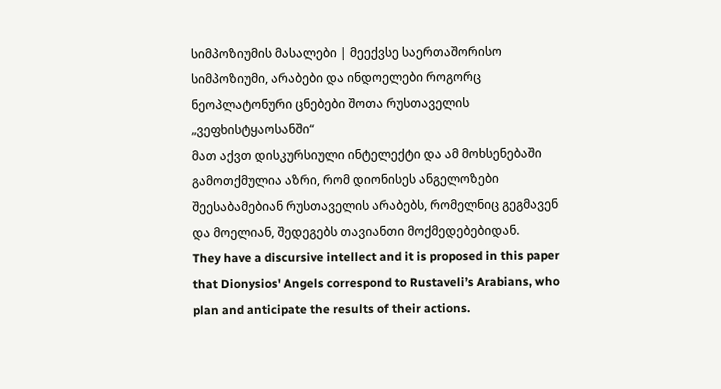სიმპოზიუმის მასალები | მეექვსე საერთაშორისო სიმპოზიუმი, არაბები და ინდოელები როგორც ნეოპლატონური ცნებები შოთა რუსთაველის „ვეფხისტყაოსანში“
მათ აქვთ დისკურსიული ინტელექტი და ამ მოხსენებაში გამოთქმულია აზრი, რომ დიონისეს ანგელოზები შეესაბამებიან რუსთაველის არაბებს, რომელნიც გეგმავენ და მოელიან, შედეგებს თავიანთი მოქმედებებიდან.
They have a discursive intellect and it is proposed in this paper that Dionysios' Angels correspond to Rustaveli’s Arabians, who plan and anticipate the results of their actions.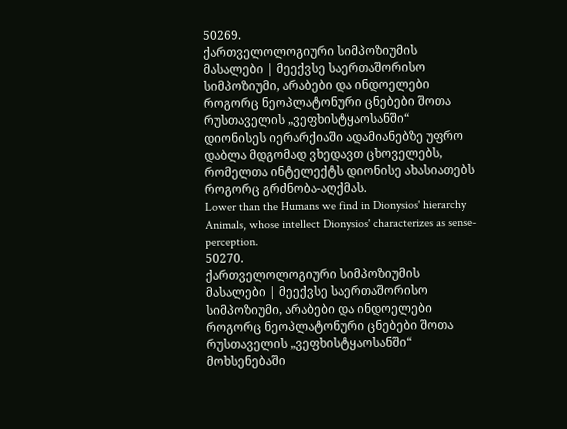50269.
ქართველოლოგიური სიმპოზიუმის მასალები | მეექვსე საერთაშორისო სიმპოზიუმი, არაბები და ინდოელები როგორც ნეოპლატონური ცნებები შოთა რუსთაველის „ვეფხისტყაოსანში“
დიონისეს იერარქიაში ადამიანებზე უფრო დაბლა მდგომად ვხედავთ ცხოველებს, რომელთა ინტელექტს დიონისე ახასიათებს როგორც გრძნობა-აღქმას.
Lower than the Humans we find in Dionysios' hierarchy Animals, whose intellect Dionysios' characterizes as sense-perception.
50270.
ქართველოლოგიური სიმპოზიუმის მასალები | მეექვსე საერთაშორისო სიმპოზიუმი, არაბები და ინდოელები როგორც ნეოპლატონური ცნებები შოთა რუსთაველის „ვეფხისტყაოსანში“
მოხსენებაში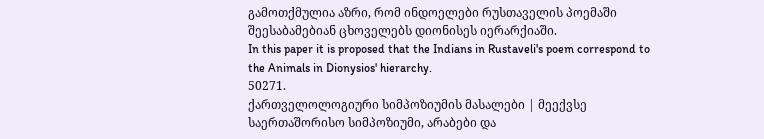გამოთქმულია აზრი, რომ ინდოელები რუსთაველის პოემაში შეესაბამებიან ცხოველებს დიონისეს იერარქიაში.
In this paper it is proposed that the Indians in Rustaveli's poem correspond to the Animals in Dionysios' hierarchy.
50271.
ქართველოლოგიური სიმპოზიუმის მასალები | მეექვსე საერთაშორისო სიმპოზიუმი, არაბები და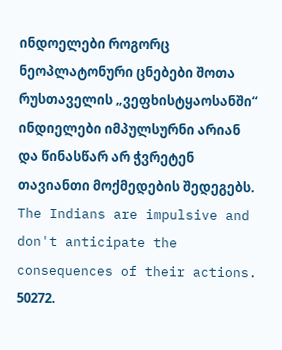ინდოელები როგორც ნეოპლატონური ცნებები შოთა რუსთაველის „ვეფხისტყაოსანში“
ინდიელები იმპულსურნი არიან და წინასწარ არ ჭვრეტენ თავიანთი მოქმედების შედეგებს.
The Indians are impulsive and don't anticipate the consequences of their actions.
50272.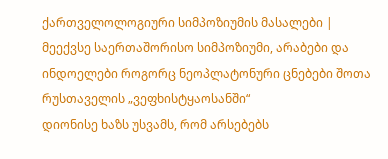ქართველოლოგიური სიმპოზიუმის მასალები | მეექვსე საერთაშორისო სიმპოზიუმი, არაბები და ინდოელები როგორც ნეოპლატონური ცნებები შოთა რუსთაველის „ვეფხისტყაოსანში“
დიონისე ხაზს უსვამს, რომ არსებებს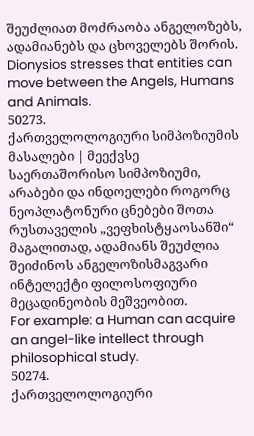შეუძლიათ მოძრაობა ანგელოზებს, ადამიანებს და ცხოველებს შორის.
Dionysios stresses that entities can move between the Angels, Humans and Animals.
50273.
ქართველოლოგიური სიმპოზიუმის მასალები | მეექვსე საერთაშორისო სიმპოზიუმი, არაბები და ინდოელები როგორც ნეოპლატონური ცნებები შოთა რუსთაველის „ვეფხისტყაოსანში“
მაგალითად, ადამიანს შეუძლია შეიძინოს ანგელოზისმაგვარი ინტელექტი ფილოსოფიური მეცადინეობის მეშვეობით.
For example: a Human can acquire an angel-like intellect through philosophical study.
50274.
ქართველოლოგიური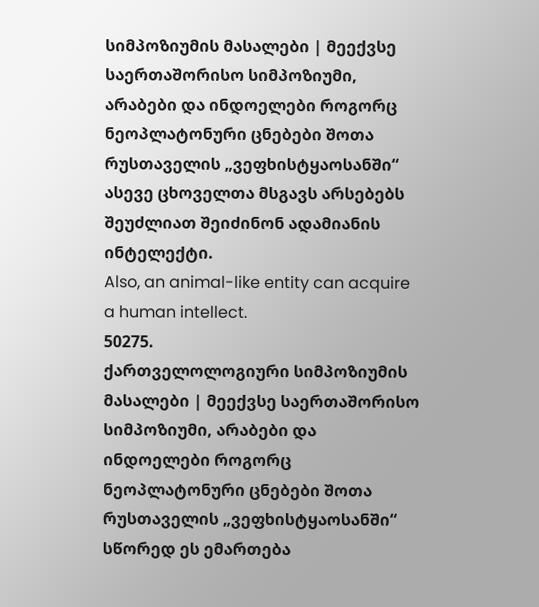სიმპოზიუმის მასალები | მეექვსე საერთაშორისო სიმპოზიუმი, არაბები და ინდოელები როგორც ნეოპლატონური ცნებები შოთა რუსთაველის „ვეფხისტყაოსანში“
ასევე ცხოველთა მსგავს არსებებს შეუძლიათ შეიძინონ ადამიანის ინტელექტი.
Also, an animal-like entity can acquire a human intellect.
50275.
ქართველოლოგიური სიმპოზიუმის მასალები | მეექვსე საერთაშორისო სიმპოზიუმი, არაბები და ინდოელები როგორც ნეოპლატონური ცნებები შოთა რუსთაველის „ვეფხისტყაოსანში“
სწორედ ეს ემართება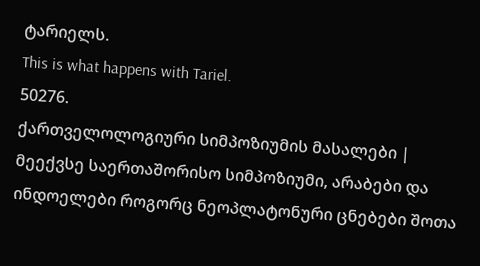ტარიელს.
This is what happens with Tariel.
50276.
ქართველოლოგიური სიმპოზიუმის მასალები | მეექვსე საერთაშორისო სიმპოზიუმი, არაბები და ინდოელები როგორც ნეოპლატონური ცნებები შოთა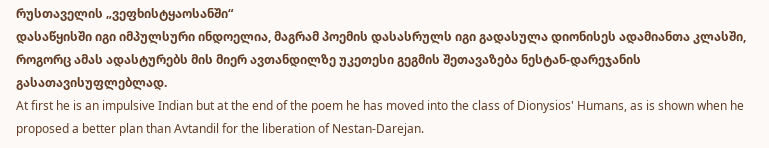რუსთაველის „ვეფხისტყაოსანში“
დასაწყისში იგი იმპულსური ინდოელია, მაგრამ პოემის დასასრულს იგი გადასულა დიონისეს ადამიანთა კლასში, როგორც ამას ადასტურებს მის მიერ ავთანდილზე უკეთესი გეგმის შეთავაზება ნესტან-დარეჯანის გასათავისუფლებლად.
At first he is an impulsive Indian but at the end of the poem he has moved into the class of Dionysios' Humans, as is shown when he proposed a better plan than Avtandil for the liberation of Nestan-Darejan.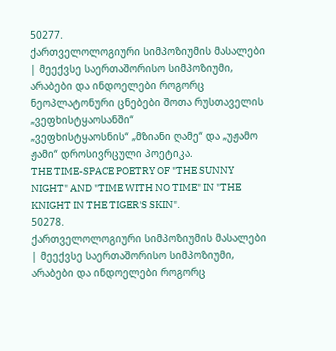50277.
ქართველოლოგიური სიმპოზიუმის მასალები | მეექვსე საერთაშორისო სიმპოზიუმი, არაბები და ინდოელები როგორც ნეოპლატონური ცნებები შოთა რუსთაველის „ვეფხისტყაოსანში“
„ვეფხისტყაოსნის“ „მზიანი ღამე“ და „უჟამო ჟამი“ დროსივრცული პოეტიკა.
THE TIME-SPACE POETRY OF "THE SUNNY NIGHT" AND "TIME WITH NO TIME" IN "THE KNIGHT IN THE TIGER'S SKIN".
50278.
ქართველოლოგიური სიმპოზიუმის მასალები | მეექვსე საერთაშორისო სიმპოზიუმი, არაბები და ინდოელები როგორც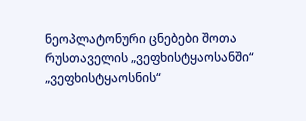ნეოპლატონური ცნებები შოთა რუსთაველის „ვეფხისტყაოსანში“
„ვეფხისტყაოსნის“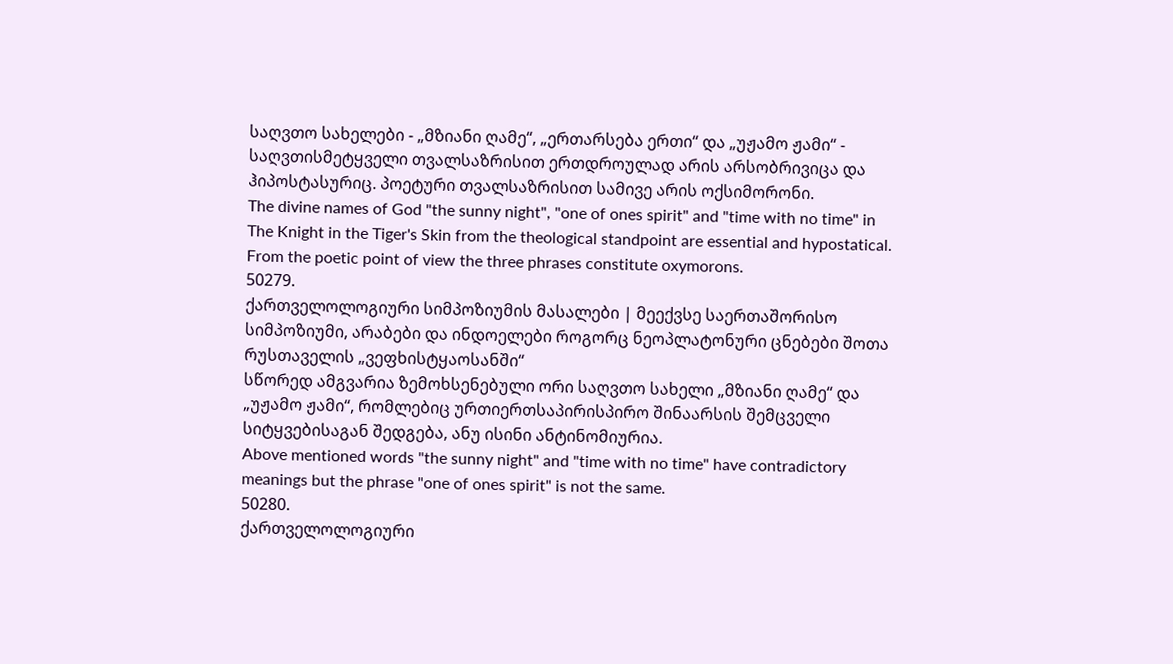საღვთო სახელები - „მზიანი ღამე“, „ერთარსება ერთი“ და „უჟამო ჟამი“ - საღვთისმეტყველი თვალსაზრისით ერთდროულად არის არსობრივიცა და ჰიპოსტასურიც. პოეტური თვალსაზრისით სამივე არის ოქსიმორონი.
The divine names of God "the sunny night", "one of ones spirit" and "time with no time" in The Knight in the Tiger's Skin from the theological standpoint are essential and hypostatical. From the poetic point of view the three phrases constitute oxymorons.
50279.
ქართველოლოგიური სიმპოზიუმის მასალები | მეექვსე საერთაშორისო სიმპოზიუმი, არაბები და ინდოელები როგორც ნეოპლატონური ცნებები შოთა რუსთაველის „ვეფხისტყაოსანში“
სწორედ ამგვარია ზემოხსენებული ორი საღვთო სახელი „მზიანი ღამე“ და „უჟამო ჟამი“, რომლებიც ურთიერთსაპირისპირო შინაარსის შემცველი სიტყვებისაგან შედგება, ანუ ისინი ანტინომიურია.
Above mentioned words "the sunny night" and "time with no time" have contradictory meanings but the phrase "one of ones spirit" is not the same.
50280.
ქართველოლოგიური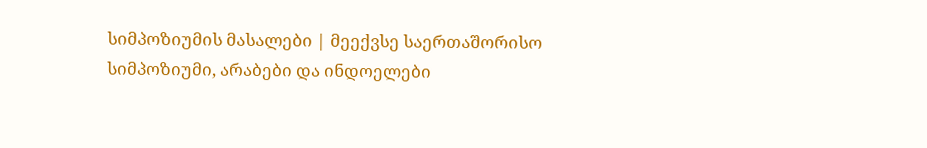სიმპოზიუმის მასალები | მეექვსე საერთაშორისო სიმპოზიუმი, არაბები და ინდოელები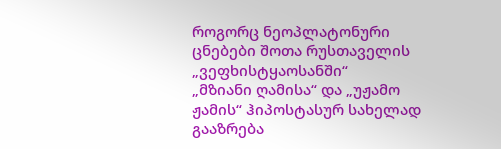როგორც ნეოპლატონური ცნებები შოთა რუსთაველის „ვეფხისტყაოსანში“
„მზიანი ღამისა“ და „უჟამო ჟამის“ ჰიპოსტასურ სახელად გააზრება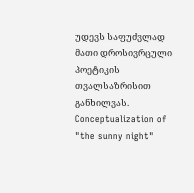უდევს საფუძვლად მათი დროსივრცული პოეტიკის თვალსაზრისით განხილვას.
Conceptualization of "the sunny night"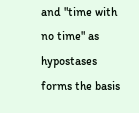and "time with no time" as hypostases forms the basis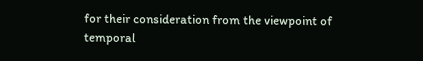for their consideration from the viewpoint of temporal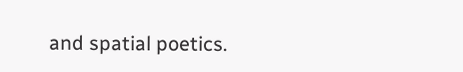and spatial poetics.